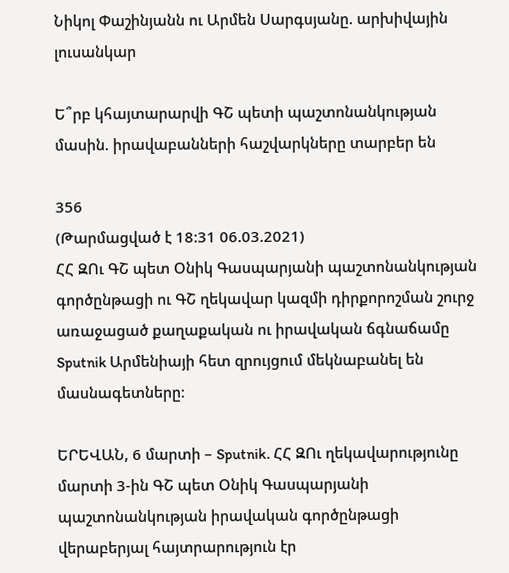Նիկոլ Փաշինյանն ու Արմեն Սարգսյանը. արխիվային լուսանկար

Ե՞րբ կհայտարարվի ԳՇ պետի պաշտոնանկության մասին. իրավաբանների հաշվարկները տարբեր են

356
(Թարմացված է 18:31 06.03.2021)
ՀՀ ԶՈւ ԳՇ պետ Օնիկ Գասպարյանի պաշտոնանկության գործընթացի ու ԳՇ ղեկավար կազմի դիրքորոշման շուրջ առաջացած քաղաքական ու իրավական ճգնաճամը Sputnik Արմենիայի հետ զրույցում մեկնաբանել են մասնագետները։

ԵՐԵՎԱՆ, 6 մարտի – Sputnik. ՀՀ ԶՈւ ղեկավարությունը մարտի 3-ին ԳՇ պետ Օնիկ Գասպարյանի պաշտոնանկության իրավական գործընթացի վերաբերյալ հայտրարություն էր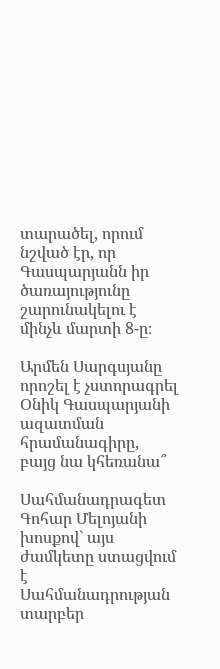տարածել, որում նշված էր, որ Գասպարյանն իր ծառայությունը շարունակելու է մինչև մարտի 8-ը։

Արմեն Սարգսյանը որոշել է չստորագրել Օնիկ Գասպարյանի ազատման հրամանագիրը, բայց նա կհեռանա՞

Սահմանադրագետ Գոհար Մելոյանի խոսքով` այս ժամկետը ստացվում է Սահմանադրության տարբեր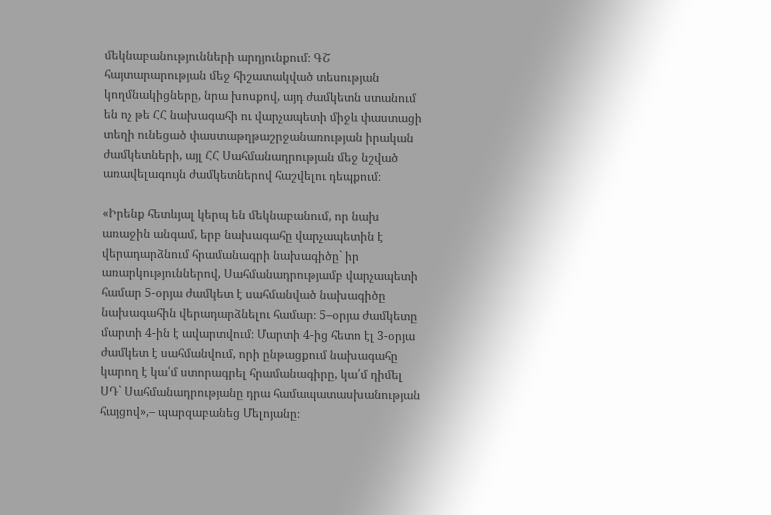մեկնաբանությունների արդյունքում։ ԳՇ հայտարարության մեջ հիշատակված տեսության կողմնակիցները, նրա խոսքով, այդ ժամկետն ստանում են ոչ թե ՀՀ նախագահի ու վարչապետի միջև փաստացի տեղի ունեցած փաստաթղթաշրջանառության իրական ժամկետների, այլ ՀՀ Սահմանադրության մեջ նշված առավելագույն ժամկետներով հաշվելու դեպքում։

«Իրենք հետևյալ կերպ են մեկնաբանում, որ նախ առաջին անգամ, երբ նախագահը վարչապետին է վերադարձնում հրամանագրի նախագիծը` իր առարկություններով, Սահմանադրությամբ վարչապետի համար 5-օրյա ժամկետ է սահմանված նախագիծը նախագահին վերադարձնելու համար։ 5–օրյա ժամկետը մարտի 4-ին է ավարտվում։ Մարտի 4-ից հետո էլ 3-օրյա ժամկետ է սահմանվում, որի ընթացքում նախագահը կարող է կա՛մ ստորագրել հրամանագիրը, կա՛մ դիմել ՍԴ` Սահմանադրությանը դրա համապատասխանության հայցով»,– պարզաբանեց Մելոյանը։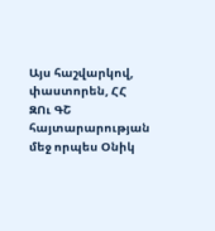Այս հաշվարկով, փաստորեն, ՀՀ ԶՈւ ԳՇ հայտարարության մեջ որպես Օնիկ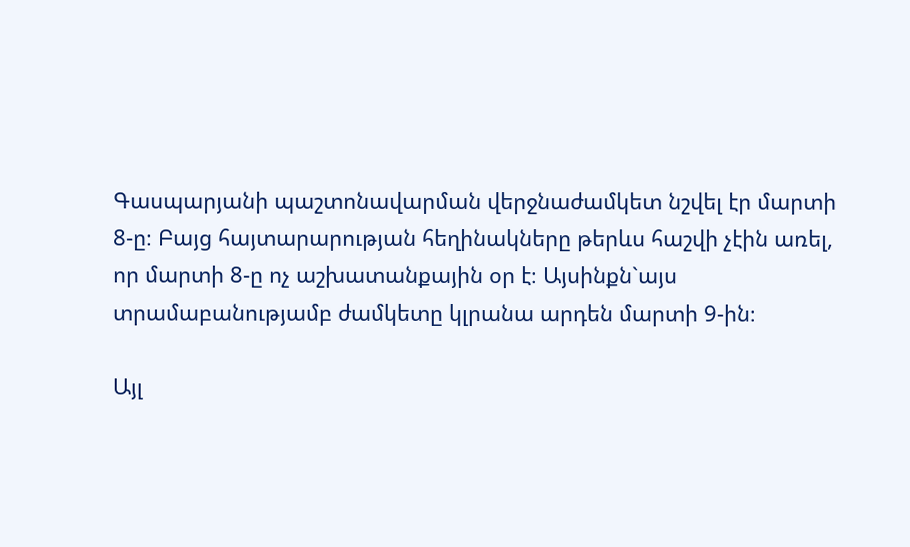Գասպարյանի պաշտոնավարման վերջնաժամկետ նշվել էր մարտի 8-ը։ Բայց հայտարարության հեղինակները թերևս հաշվի չէին առել, որ մարտի 8-ը ոչ աշխատանքային օր է։ Այսինքն`այս տրամաբանությամբ ժամկետը կլրանա արդեն մարտի 9-ին։

Այլ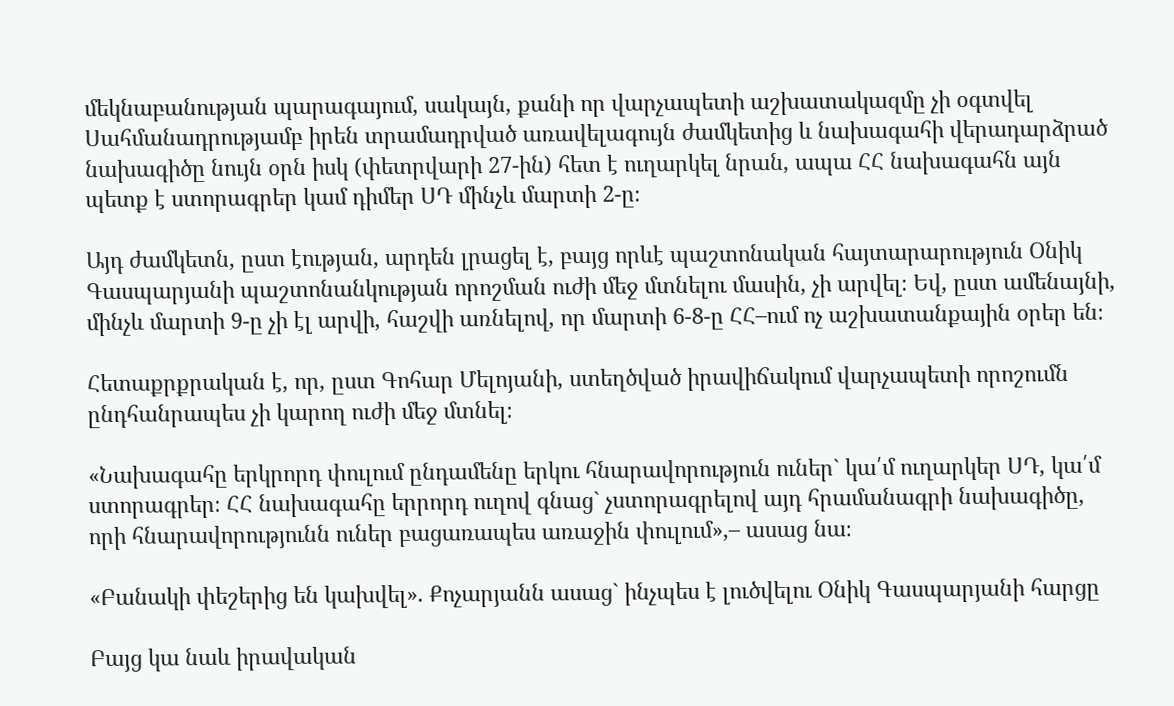մեկնաբանության պարագայում, սակայն, քանի որ վարչապետի աշխատակազմը չի օգտվել Սահմանադրությամբ իրեն տրամադրված առավելագույն ժամկետից և նախագահի վերադարձրած նախագիծը նույն օրն իսկ (փետրվարի 27-ին) հետ է ուղարկել նրան, ապա ՀՀ նախագահն այն պետք է ստորագրեր կամ դիմեր ՍԴ մինչև մարտի 2-ը։

Այդ ժամկետն, ըստ էության, արդեն լրացել է, բայց որևէ պաշտոնական հայտարարություն Օնիկ Գասպարյանի պաշտոնանկության որոշման ուժի մեջ մտնելու մասին, չի արվել։ Եվ, ըստ ամենայնի, մինչև մարտի 9-ը չի էլ արվի, հաշվի առնելով, որ մարտի 6-8-ը ՀՀ–ում ոչ աշխատանքային օրեր են։

Հետաքրքրական է, որ, ըստ Գոհար Մելոյանի, ստեղծված իրավիճակում վարչապետի որոշումն ընդհանրապես չի կարող ուժի մեջ մտնել։

«Նախագահը երկրորդ փուլում ընդամենը երկու հնարավորություն ուներ` կա՛մ ուղարկեր ՍԴ, կա՛մ ստորագրեր։ ՀՀ նախագահը երրորդ ուղով գնաց` չստորագրելով այդ հրամանագրի նախագիծը, որի հնարավորությունն ուներ բացառապես առաջին փուլում»,– ասաց նա։

«Բանակի փեշերից են կախվել». Քոչարյանն ասաց` ինչպես է լուծվելու Օնիկ Գասպարյանի հարցը

Բայց կա նաև իրավական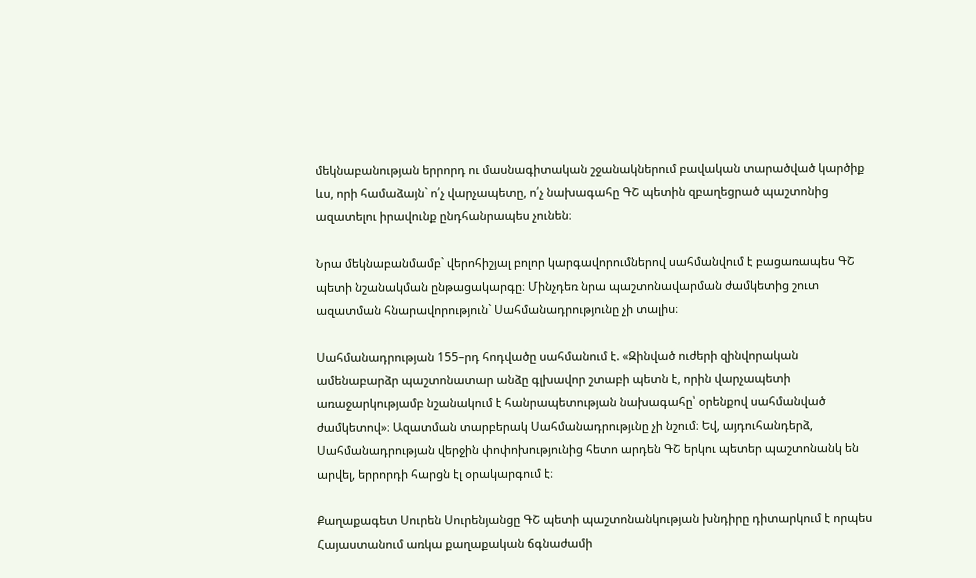մեկնաբանության երրորդ ու մասնագիտական շջանակներում բավական տարածված կարծիք ևս, որի համաձայն` ո՛չ վարչապետը, ո՛չ նախագահը ԳՇ պետին զբաղեցրած պաշտոնից ազատելու իրավունք ընդհանրապես չունեն։

Նրա մեկնաբանմամբ` վերոհիշյալ բոլոր կարգավորումներով սահմանվում է բացառապես ԳՇ պետի նշանակման ընթացակարգը։ Մինչդեռ նրա պաշտոնավարման ժամկետից շուտ ազատման հնարավորություն` Սահմանադրությունը չի տալիս։

Սահմանադրության 155–րդ հոդվածը սահմանում է. «Զինված ուժերի զինվորական ամենաբարձր պաշտոնատար անձը գլխավոր շտաբի պետն է, որին վարչապետի առաջարկությամբ նշանակում է հանրապետության նախագահը՝ օրենքով սահմանված ժամկետով»։ Ազատման տարբերակ Սահմանադրությւնը չի նշում։ Եվ, այդուհանդերձ, Սահմանադրության վերջին փոփոխությունից հետո արդեն ԳՇ երկու պետեր պաշտոնանկ են արվել, երրորդի հարցն էլ օրակարգում է։

Քաղաքագետ Սուրեն Սուրենյանցը ԳՇ պետի պաշտոնանկության խնդիրը դիտարկում է որպես Հայաստանում առկա քաղաքական ճգնաժամի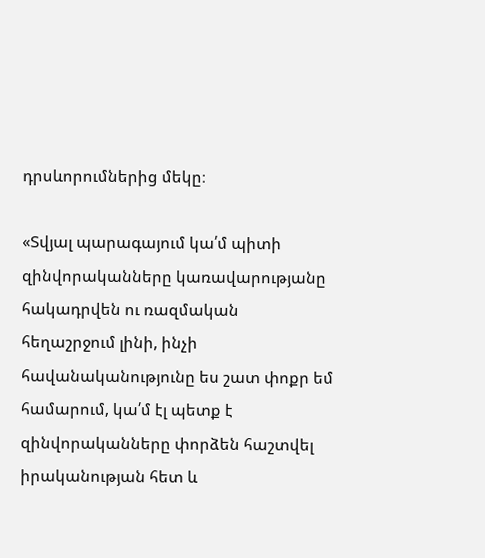դրսևորումներից մեկը։

«Տվյալ պարագայում կա՛մ պիտի զինվորականները կառավարությանը հակադրվեն ու ռազմական հեղաշրջում լինի, ինչի հավանականությունը ես շատ փոքր եմ համարում, կա՛մ էլ պետք է զինվորականները փորձեն հաշտվել իրականության հետ և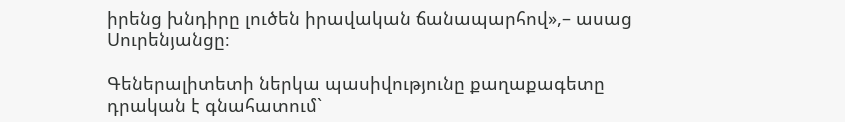իրենց խնդիրը լուծեն իրավական ճանապարհով»,– ասաց Սուրենյանցը։

Գեներալիտետի ներկա պասիվությունը քաղաքագետը դրական է գնահատում`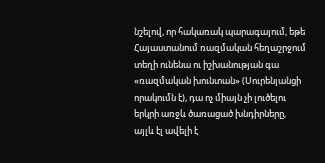նշելով, որ հակառակ պարագայում, եթե Հայաստանում ռազմական հեղաշրջում տեղի ունենա ու իշխանության գա «ռազմական խունտան» (Սուրենյանցի որակումն է), դա ոչ միայն չի լուծելու երկրի առջև ծառացած խնդիրները, այլև էլ ավելի է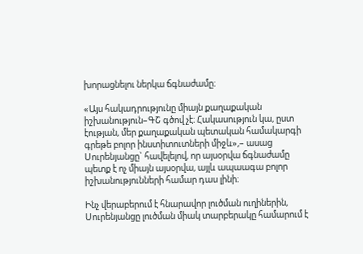խորացնելու ներկա ճգնաժամը։

«Այս հակադրությունը միայն քաղաքական իշխանություն–ԳՇ գծով չէ։ Հակասություն կա, ըստ էության, մեր քաղաքական պետական համակարգի գրեթե բոլոր ինստիտուտների միջև»,– ասաց Սուրենյանցը` հավելելով, որ այսօրվա ճգնաժամը պետք է ոչ միայն այսօրվա, այլև ապաագա բոլոր իշխանությունների համար դաս լինի։

Ինչ վերաբերում է հնարավոր լուծման ուղիներին, Սուրենյանցը լուծման միակ տարբերակը համարում է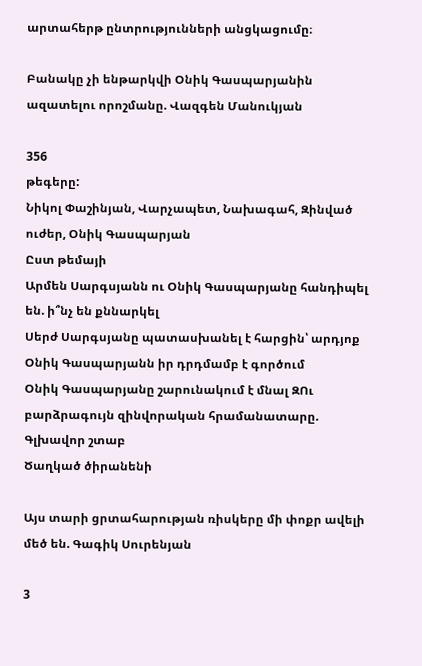արտահերթ ընտրությունների անցկացումը։

Բանակը չի ենթարկվի Օնիկ Գասպարյանին ազատելու որոշմանը. Վազգեն Մանուկյան

356
թեգերը:
Նիկոլ Փաշինյան, Վարչապետ, Նախագահ, Զինված ուժեր, Օնիկ Գասպարյան
Ըստ թեմայի
Արմեն Սարգսյանն ու Օնիկ Գասպարյանը հանդիպել են. ի՞նչ են քննարկել
Սերժ Սարգսյանը պատասխանել է հարցին՝ արդյոք Օնիկ Գասպարյանն իր դրդմամբ է գործում
Օնիկ Գասպարյանը շարունակում է մնալ ԶՈւ բարձրագույն զինվորական հրամանատարը. Գլխավոր շտաբ
Ծաղկած ծիրանենի

Այս տարի ցրտահարության ռիսկերը մի փոքր ավելի մեծ են. Գագիկ Սուրենյան

3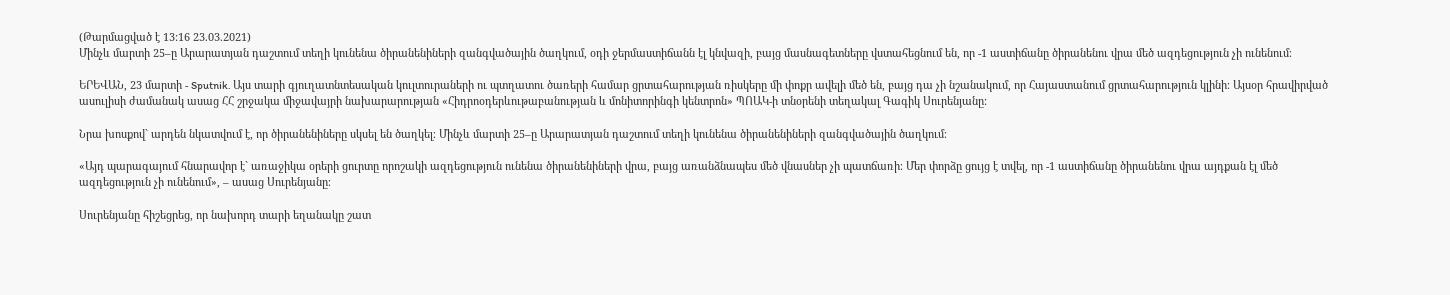(Թարմացված է 13:16 23.03.2021)
Մինչև մարտի 25–ը Արարատյան դաշտում տեղի կունենա ծիրանենիների զանգվածային ծաղկում, օդի ջերմաստիճանն էլ կնվազի, բայց մասնագետները վստահեցնում են, որ -1 աստիճանը ծիրանենու վրա մեծ ազդեցություն չի ունենում։

ԵՐԵՎԱՆ, 23 մարտի - Sputnik. Այս տարի գյուղատնտեսական կուլտուրաների ու պտղատու ծառերի համար ցրտահարության ռիսկերը մի փոքր ավելի մեծ են, բայց դա չի նշանակում, որ Հայաստանում ցրտահարություն կլինի։ Այսօր հրավիրված ասուլիսի ժամանակ ասաց ՀՀ շրջակա միջավայրի նախարարության «Հիդրոօդերևութաբանության և մոնիտորինգի կենտրոն» ՊՈԱԿ-ի տնօրենի տեղակալ Գագիկ Սուրենյանը:

Նրա խոսքով` արդեն նկատվում է, որ ծիրանենիները սկսել են ծաղկել։ Մինչև մարտի 25–ը Արարատյան դաշտում տեղի կունենա ծիրանենիների զանգվածային ծաղկում։

«Այդ պարագայում հնարավոր է` առաջիկա օրերի ցուրտը որոշակի ազդեցություն ունենա ծիրանենիների վրա, բայց առանձնապես մեծ վնասներ չի պատճառի։ Մեր փորձը ցույց է տվել, որ -1 աստիճանը ծիրանենու վրա այդքան էլ մեծ ազդեցություն չի ունենում», – ասաց Սուրենյանը։

Սուրենյանը հիշեցրեց, որ նախորդ տարի եղանակը շատ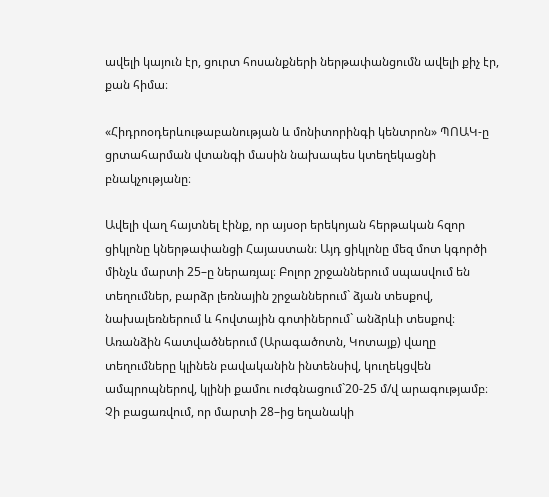ավելի կայուն էր, ցուրտ հոսանքների ներթափանցումն ավելի քիչ էր, քան հիմա։

«Հիդրոօդերևութաբանության և մոնիտորինգի կենտրոն» ՊՈԱԿ-ը ցրտահարման վտանգի մասին նախապես կտեղեկացնի բնակչությանը։

Ավելի վաղ հայտնել էինք, որ այսօր երեկոյան հերթական հզոր ցիկլոնը կներթափանցի Հայաստան։ Այդ ցիկլոնը մեզ մոտ կգործի մինչև մարտի 25–ը ներառյալ։ Բոլոր շրջաններում սպասվում են տեղումներ, բարձր լեռնային շրջաններում` ձյան տեսքով, նախալեռներում և հովտային գոտիներում` անձրևի տեսքով։ Առանձին հատվածներում (Արագածոտն, Կոտայք) վաղը տեղումները կլինեն բավականին ինտենսիվ, կուղեկցվեն ամպրոպներով, կլինի քամու ուժգնացում`20-25 մ/վ արագությամբ։ Չի բացառվում, որ մարտի 28–ից եղանակի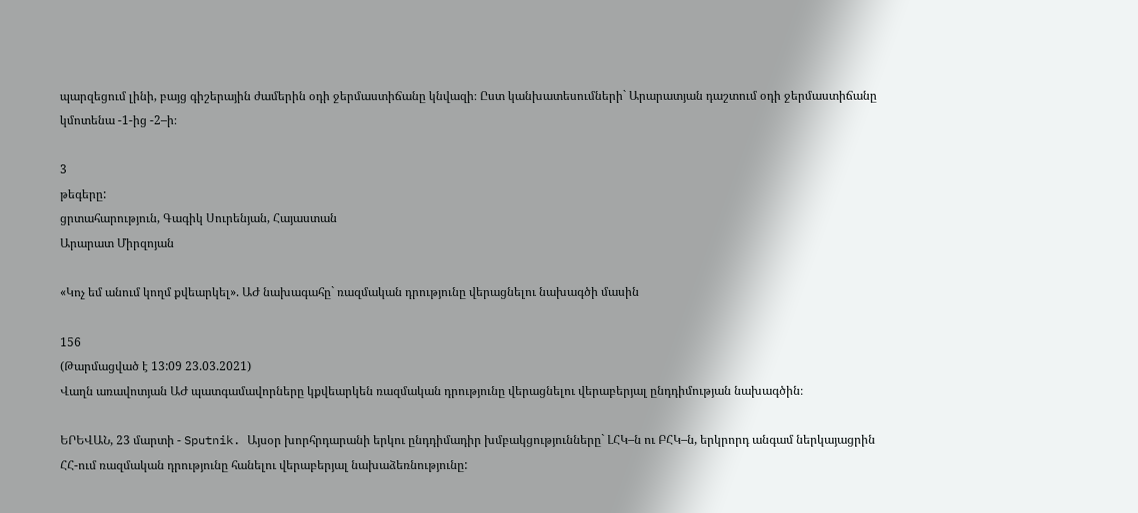պարզեցում լինի, բայց գիշերային ժամերին օդի ջերմաստիճանը կնվազի։ Ըստ կանխատեսումների` Արարատյան դաշտում օդի ջերմաստիճանը կմոտենա -1-ից -2–ի։

3
թեգերը:
ցրտահարություն, Գագիկ Սուրենյան, Հայաստան
Արարատ Միրզոյան

«Կոչ եմ անում կողմ քվեարկել». ԱԺ նախագահը` ռազմական դրությունը վերացնելու նախագծի մասին

156
(Թարմացված է 13:09 23.03.2021)
Վաղն առավոտյան ԱԺ պատգամավորները կքվեարկեն ռազմական դրությունը վերացնելու վերաբերյալ ընդդիմության նախագծին։

ԵՐԵՎԱՆ, 23 մարտի - Sputnik. Այսօր խորհրդարանի երկու ընդդիմադիր խմբակցությունները` ԼՀԿ–ն ու ԲՀԿ–ն, երկրորդ անգամ ներկայացրին ՀՀ-ում ռազմական դրությունը հանելու վերաբերյալ նախաձեռնությունը: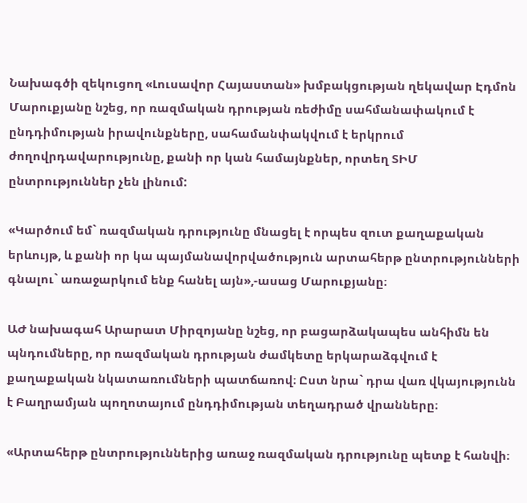Նախագծի զեկուցող «Լուսավոր Հայաստան» խմբակցության ղեկավար Էդմոն Մարուքյանը նշեց, որ ռազմական դրության ռեժիմը սահմանափակում է ընդդիմության իրավունքները, սահամանփակվում է երկրում ժողովրդավարությունը, քանի որ կան համայնքներ, որտեղ ՏԻՄ ընտրություններ չեն լինում:

«Կարծում եմ` ռազմական դրությունը մնացել է որպես զուտ քաղաքական երևույթ, և քանի որ կա պայմանավորվածություն արտահերթ ընտրությունների գնալու` առաջարկում ենք հանել այն»,-ասաց Մարուքյանը։

ԱԺ նախագահ Արարատ Միրզոյանը նշեց, որ բացարձակապես անհիմն են պնդումները, որ ռազմական դրության ժամկետը երկարաձգվում է քաղաքական նկատառումների պատճառով։ Ըստ նրա` դրա վառ վկայությունն է Բաղրամյան պողոտայում ընդդիմության տեղադրած վրանները։

«Արտահերթ ընտրություններից առաջ ռազմական դրությունը պետք է հանվի։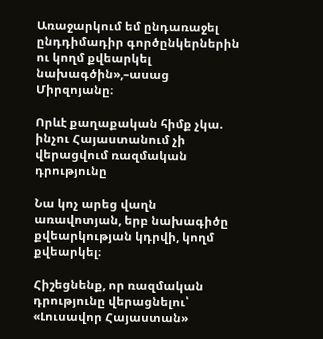Առաջարկում եմ ընդառաջել ընդդիմադիր գործընկերներին ու կողմ քվեարկել նախագծին»,–ասաց Միրզոյանը։

Որևէ քաղաքական հիմք չկա. ինչու Հայաստանում չի վերացվում ռազմական դրությունը

Նա կոչ արեց վաղն առավոտյան, երբ նախագիծը քվեարկության կդրվի, կողմ քվեարկել։

Հիշեցնենք, որ ռազմական դրությունը վերացնելու՝ «Լուսավոր Հայաստան»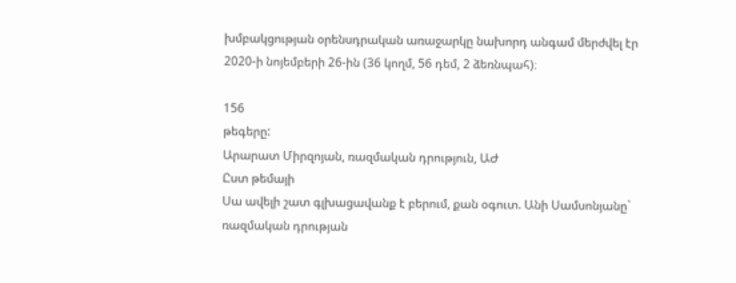խմբակցության օրենսդրական առաջարկը նախորդ անգամ մերժվել էր 2020-ի նոյեմբերի 26-ին (36 կողմ, 56 դեմ, 2 ձեռնպահ)։

156
թեգերը:
Արարատ Միրզոյան, ռազմական դրություն, ԱԺ
Ըստ թեմայի
Սա ավելի շատ գլխացավանք է բերում, քան օգուտ. Անի Սամսոնյանը` ռազմական դրության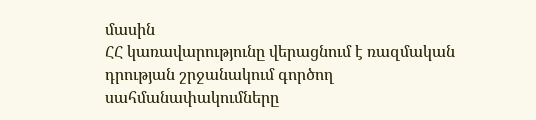մասին
ՀՀ կառավարությունը վերացնում է ռազմական դրության շրջանակում գործող սահմանափակումները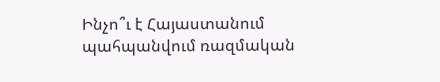Ինչո՞ւ է Հայաստանում պահպանվում ռազմական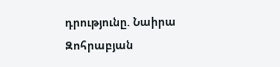դրությունը. Նաիրա Զոհրաբյան